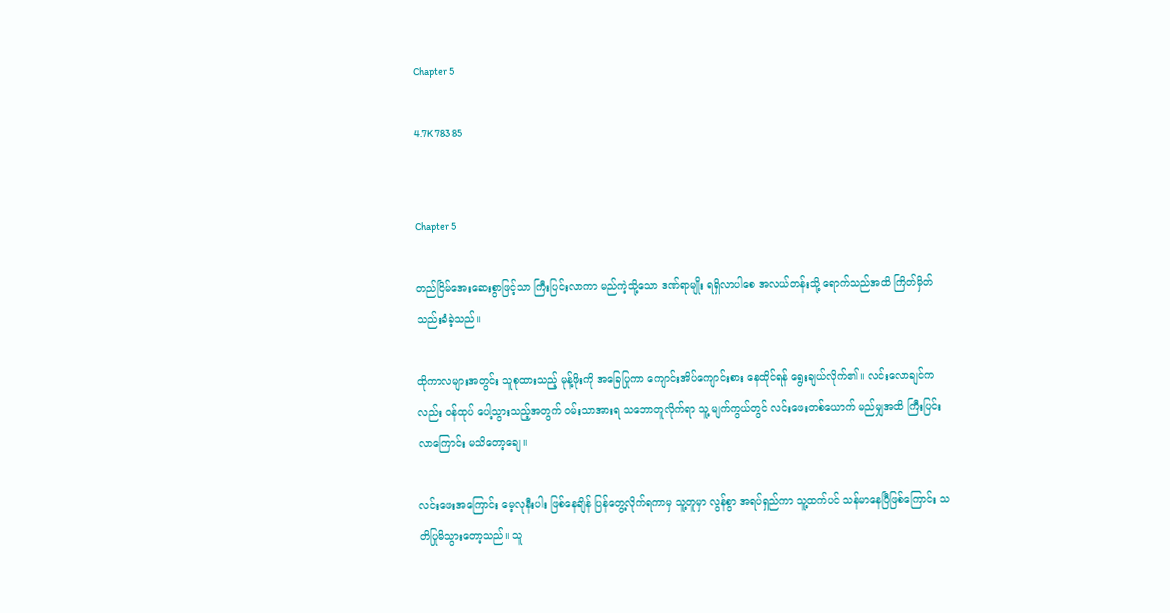Chapter 5

4.7K 783 85


Chapter 5

တည်ငြိမ်အေးဆေးစွာဖြင့်သာ ကြီးပြင်းလာကာ မည်ကဲ့သို့သော ဒဏ်ရာမျိုး ရရှိလာပါစေ အလယ်တန်းသို့ ရောက်သည်အထိ ကြိတ်မှိတ်သည်းခံခဲ့သည်။

ထိုကာလများအတွင်း သူစုထားသည့် မုန့်ဖိုးကို အခြေပြုကာ ကျောင်းအိပ်ကျောင်းစား နေထိုင်ရန် ရွေးချယ်လိုက်၏။ လင်းလောချင်ကလည်း ဝန်ထုပ် ပေါ့သွားသည့်အတွက် ဝမ်းသာအားရ သဘောတူလိုက်ရာ သူ့ မျက်ကွယ်တွင် လင်းဖေးတစ်ယောက် မည်မျှအထိ ကြီးပြင်းလာကြောင်း မသိတော့ချေ။

လင်းဖေးအကြောင်း မေ့လုနီးပါး ဖြစ်နေချိန် ပြန်တွေ့လိုက်ရကာမှ သူ့တူမှာ လွန်စွာ အရပ်ရှည်ကာ သူ့ထက်ပင် သန်မာနေပြီဖြစ်ကြောင်း သတိပြုမိသွားတော့သည်။ သူ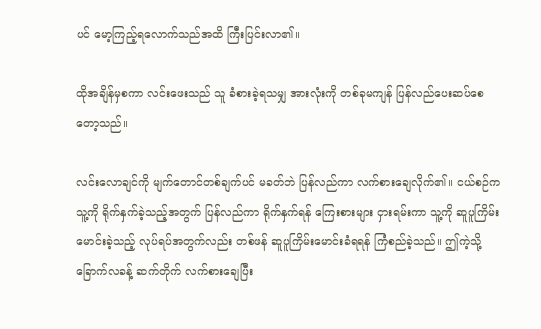ပင် မော့ကြည့်ရလောက်သည်အထိ ကြီးပြင်းလာ၏။

ထိုအချိန်မှစကာ လင်းဖေးသည် သူ ခံစားခဲ့ရသမျှ အားလုံးကို တစ်ခုမကျန် ပြန်လည်ပေးဆပ်စေတော့သည်။

လင်းလောချင်ကို မျက်တောင်တစ်ချက်ပင် မခတ်ဘဲ ပြန်လည်ကာ လက်စားချေလိုက်၏။ ငယ်စဉ်က သူ့ကို ရိုက်နှက်ခဲ့သည့်အတွက် ပြန်လည်ကာ ရိုက်နှက်ရန် ကြေးစားများ ငှားရမ်းကာ သူ့ကို ဆူပူကြိမ်းမောင်းခဲ့သည့် လုပ်ရပ်အတွက်လည်း တစ်ဖန် ဆူပူကြိမ်းမောင်းခံရရန် ကြံစည်ခဲ့သည်။ ဤကဲ့သို့ ခြောက်လခန့် ဆက်တိုက် လက်စားချေပြီး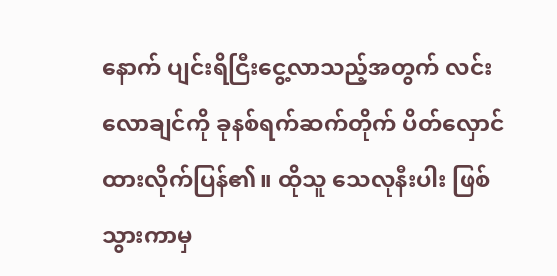နောက် ပျင်းရိငြီးငွေ့လာသည့်အတွက် လင်းလောချင်ကို ခုနစ်ရက်ဆက်တိုက် ပိတ်လှောင်ထားလိုက်ပြန်၏။ ထိုသူ သေလုနီးပါး ဖြစ်သွားကာမှ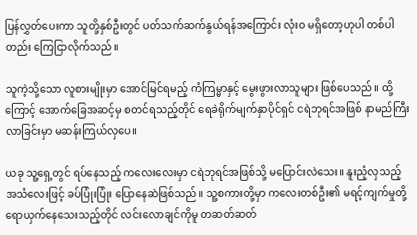ပြန်လွှတ်ပေးကာ သူတို့နှစ်ဦးတွင် ပတ်သက်ဆက်နွယ်ရန်အကြောင်း လုံးဝ မရှိတော့ဟုပါ တစ်ပါတည်း ကြေငြာလိုက်သည်။

သူကဲ့သို့သော လူစားမျိုးမှာ အောင်မြင်ရမည့် ကံကြမ္မာနှင့် မွေးဖွားလာသူများ ဖြစ်ပေသည်။ ထို့ကြောင့် အောက်ခြေအဆင့်မှ စတင်ရသည့်တိုင် ရေခဲရိုက်မျက်နှာပိုင်ရှင် ငရဲဘုရင်အဖြစ် နာမည်ကြီးလာခြင်းမှာ မဆန်းကြယ်လှပေ။

ယခု သူ့ရှေ့တွင် ရပ်နေသည့် ကလေးလေးမှာ ငရဲဘုရင်အဖြစ်သို့ မပြောင်းလဲသေး။ နူးညံ့လှသည့် အသံလေးဖြင့် ခပ်ပြုံးပြုံး ပြောနေဆဲဖြစ်သည်။ သူ့စကားတို့မှာ ကလေးတစ်ဦး၏ မရင့်ကျက်မှုတို့ ရောယှက်နေသေးသည့်တိုင် လင်းလောချင်ကိုမူ တဆတ်ဆတ်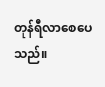တုန်ရီလာစေပေသည်။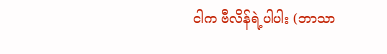ငါက ဗီလိန်ရဲ့ပါပါး (ဘာသာ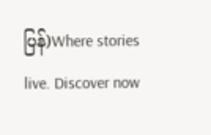ပြန်)Where stories live. Discover now